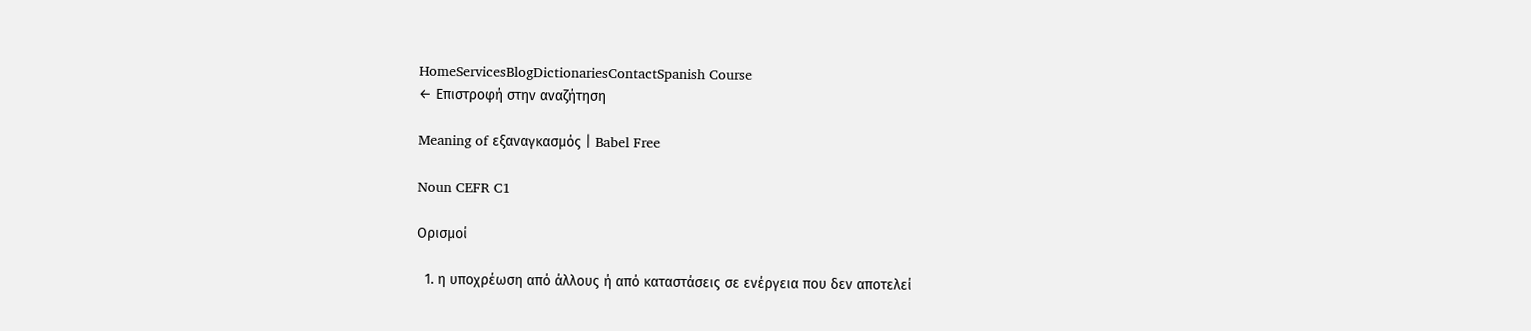HomeServicesBlogDictionariesContactSpanish Course
← Επιστροφή στην αναζήτηση

Meaning of εξαναγκασμός | Babel Free

Noun CEFR C1

Ορισμοί

  1. η υποχρέωση από άλλους ή από καταστάσεις σε ενέργεια που δεν αποτελεί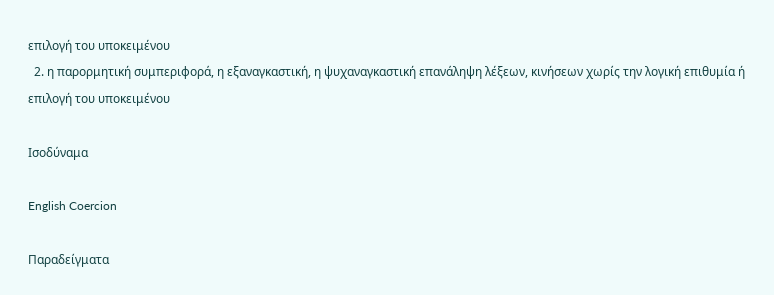επιλογή του υποκειμένου
  2. η παρορμητική συμπεριφορά, η εξαναγκαστική, η ψυχαναγκαστική επανάληψη λέξεων, κινήσεων χωρίς την λογική επιθυμία ή επιλογή του υποκειμένου

Ισοδύναμα

English Coercion

Παραδείγματα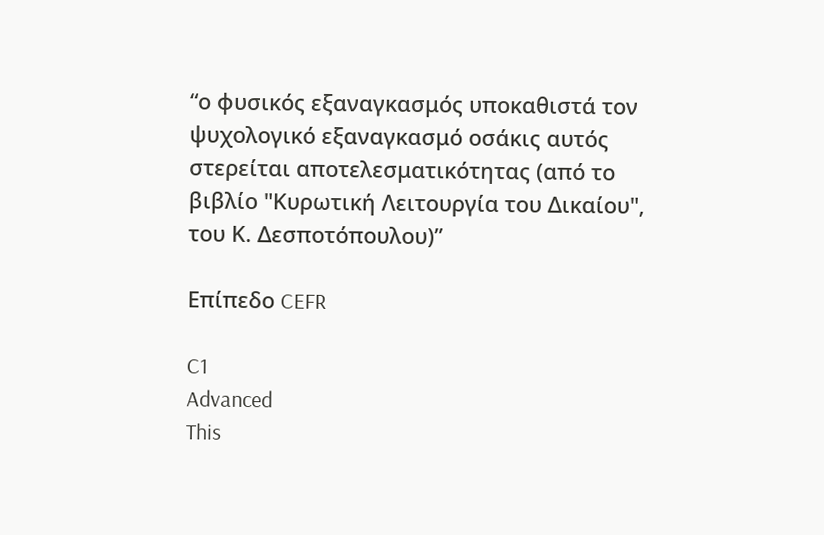“ο φυσικός εξαναγκασμός υποκαθιστά τον ψυχολογικό εξαναγκασμό οσάκις αυτός στερείται αποτελεσματικότητας (από το βιβλίο "Κυρωτική Λειτουργία του Δικαίου", του Κ. Δεσποτόπουλου)”

Επίπεδο CEFR

C1
Advanced
This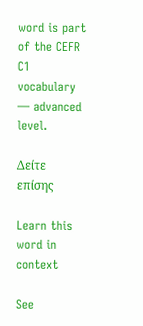word is part of the CEFR C1 vocabulary — advanced level.

Δείτε επίσης

Learn this word in context

See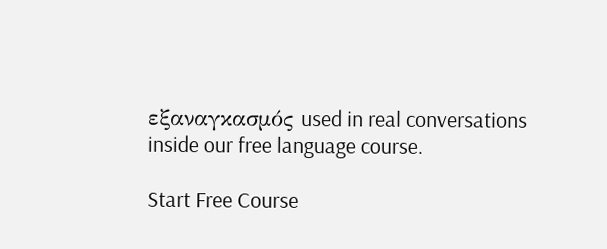εξαναγκασμός used in real conversations inside our free language course.

Start Free Course